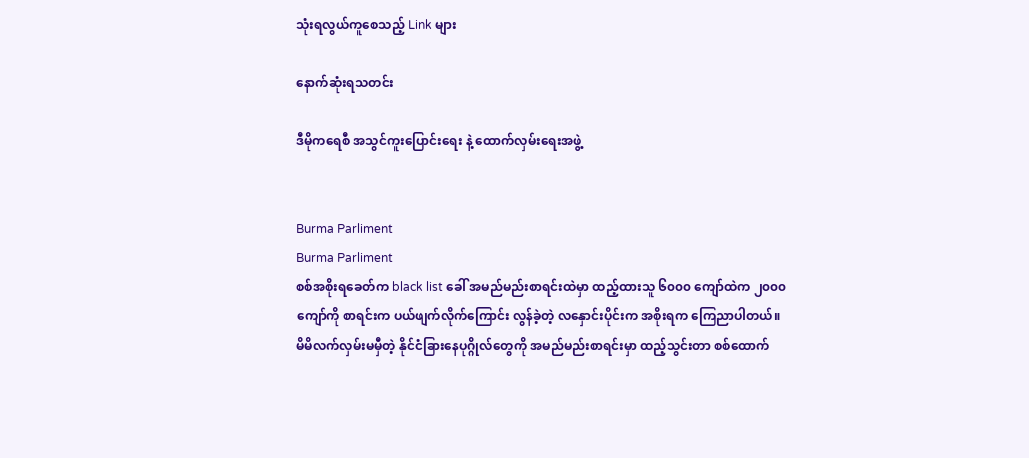သုံးရလွယ်ကူစေသည့် Link များ

နောက်ဆုံးရသတင်း

ဒီမိုကရေစီ အသွင်ကူးပြောင်းရေး နဲ့ ထောက်လှမ်းရေးအဖွဲ့


Burma Parliment
Burma Parliment
စစ်အစိုးရခေတ်က black list ခေါ် အမည်မည်းစာရင်းထဲမှာ ထည့်ထားသူ ၆၀၀၀ ကျော်ထဲက ၂၀၀၀ ကျော်ကို စာရင်းက ပယ်ဖျက်လိုက်ကြောင်း လွန်ခဲ့တဲ့ လနှောင်းပိုင်းက အစိုးရက ကြေညာပါတယ်။ မိမိလက်လှမ်းမမှီတဲ့ နိုင်ငံခြားနေပုဂ္ဂိုလ်တွေကို အမည်မည်းစာရင်းမှာ ထည့်သွင်းတာ စစ်ထောက်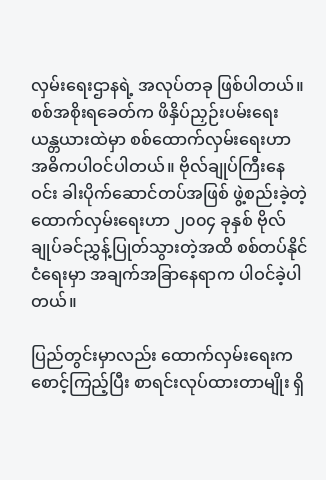လှမ်းရေးဌာနရဲ့ အလုပ်တခု ဖြစ်ပါတယ်။ စစ်အစိုးရခေတ်က ဖိနှိပ်ညှဉ်းပမ်းရေး ယန္တယားထဲမှာ စစ်ထောက်လှမ်းရေးဟာ အဓိကပါဝင်ပါတယ်။ ဗိုလ်ချုပ်ကြီးနေဝင်း ခါးပိုက်ဆောင်တပ်အဖြစ် ဖွဲ့စည်းခဲ့တဲ့ ထောက်လှမ်းရေးဟာ ၂၀၀၄ ခုနှစ် ဗိုလ်ချုပ်ခင်ညွှန့်ပြုတ်သွားတဲ့အထိ စစ်တပ်နိုင်ငံရေးမှာ အချက်အခြာနေရာက ပါဝင်ခဲ့ပါတယ်။

ပြည်တွင်းမှာလည်း ထောက်လှမ်းရေးက စောင့်ကြည့်ပြီး စာရင်းလုပ်ထားတာမျိုး ရှိ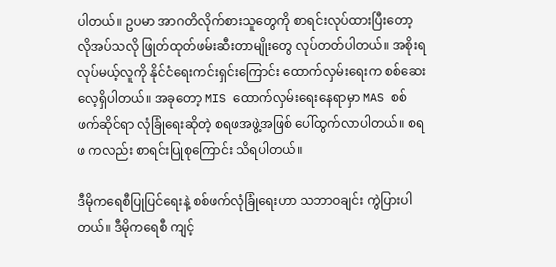ပါတယ်။ ဥပမာ အာဂတိလိုက်စားသူတွေကို စာရင်းလုပ်ထားပြီးတော့ လိုအပ်သလို ဖြုတ်ထုတ်ဖမ်းဆီးတာမျိုးတွေ လုပ်တတ်ပါတယ်။ အစိုးရလုပ်မယ့်လူကို နိုင်ငံရေးကင်းရှင်းကြောင်း ထောက်လှမ်းရေးက စစ်ဆေးလေ့ရှိပါတယ်။ အခုတော့ MIS ထောက်လှမ်းရေးနေရာမှာ MAS စစ်ဖက်ဆိုင်ရာ လုံခြုံရေးဆိုတဲ့ စရဖအဖွဲ့အဖြစ် ပေါ်ထွက်လာပါတယ်။ စရဖ ကလည်း စာရင်းပြုစုကြောင်း သိရပါတယ်။

ဒီမိုကရေစီပြုပြင်ရေးနဲ့ စစ်ဖက်လုံခြုံရေးဟာ သဘာဝချင်း ကွဲပြားပါတယ်။ ဒီမိုကရေစီ ကျင့်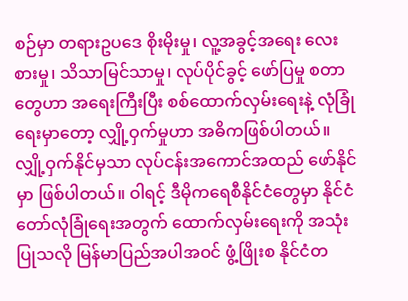စဉ်မှာ တရားဥပဒေ စိုးမိုးမှု၊ လူ့အခွင့်အရေး လေးစားမှု၊ သိသာမြင်သာမှု၊ လုပ်ပိုင်ခွင့် ဖော်ပြမှု စတာတွေဟာ အရေးကြီးပြီး စစ်ထောက်လှမ်းရေးနဲ့ လုံခြုံရေးမှာတော့ လျှို့ဝှက်မှုဟာ အဓိကဖြစ်ပါတယ်။ လျှို့ဝှက်နိုင်မှသာ လုပ်ငန်းအကောင်အထည် ဖော်နိုင်မှာ ဖြစ်ပါတယ်။ ဝါရင့် ဒီမိုကရေစီနိုင်ငံတွေမှာ နိုင်ငံတော်လုံခြုံရေးအတွက် ထောက်လှမ်းရေးကို အသုံးပြုသလို မြန်မာပြည်အပါအဝင် ဖွံ့ဖြိုးစ နိုင်ငံတ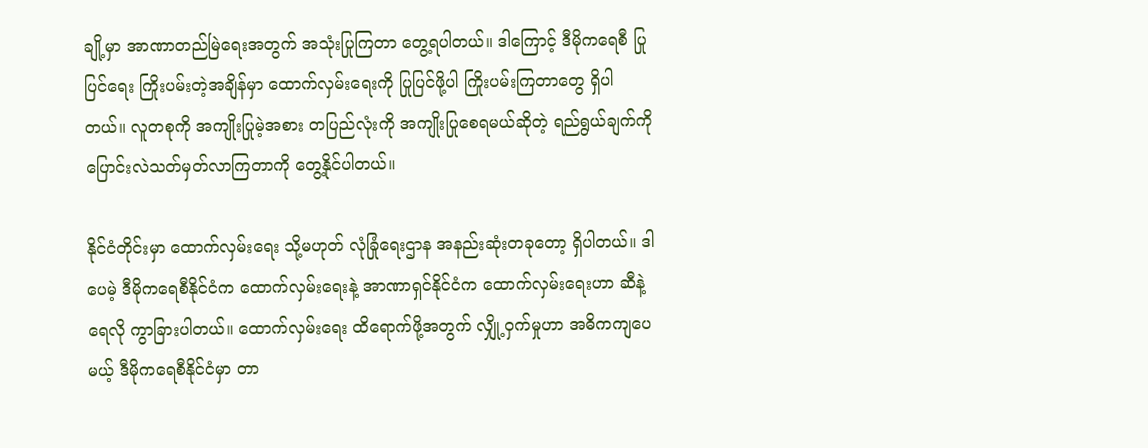ချို့မှာ အာဏာတည်မြဲရေးအတွက် အသုံးပြုကြတာ တွေ့ရပါတယ်။ ဒါကြောင့် ဒီမိုကရေစီ ပြုပြင်ရေး ကြိုးပမ်းတဲ့အချိန်မှာ ထောက်လှမ်းရေးကို ပြုပြင်ဖို့ပါ ကြိုးပမ်းကြတာတွေ ရှိပါတယ်။ လူတစုကို အကျိုးပြုမဲ့အစား တပြည်လုံးကို အကျိုးပြုစေရမယ်ဆိုတဲ့ ရည်ရွယ်ချက်ကို ပြောင်းလဲသတ်မှတ်လာကြတာကို တွေ့နိုင်ပါတယ်။

နိုင်ငံတိုင်းမှာ ထောက်လှမ်းရေး သို့မဟုတ် လုံခြုံရေးဌာန အနည်းဆုံးတခုတော့ ရှိပါတယ်။ ဒါပေမဲ့ ဒီမိုကရေစီနိုင်ငံက ထောက်လှမ်းရေးနဲ့ အာဏာရှင်နိုင်ငံက ထောက်လှမ်းရေးဟာ ဆီနဲ့ရေလို ကွာခြားပါတယ်။ ထောက်လှမ်းရေး ထိရောက်ဖို့အတွက် လျှို့ဝှက်မှုဟာ အဓိကကျပေမယ့် ဒီမိုကရေစီနိုင်ငံမှာ တာ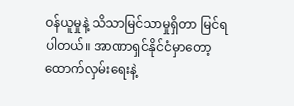ဝန်ယူမှုနဲ့ သိသာမြင်သာမှုရှိတာ မြင်ရပါတယ်။ အာဏာရှင်နိုင်ငံမှာတော့ ထောက်လှမ်းရေးနဲ့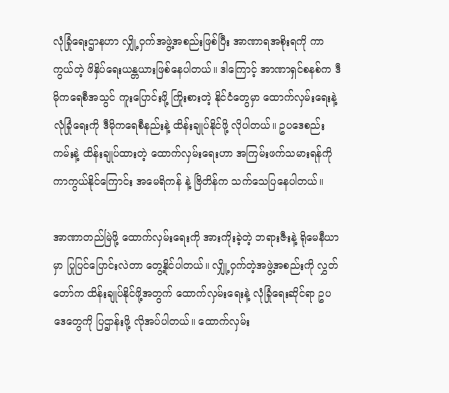လုံခြုံရေးဌာနဟာ လျှို့ဝှက်အဖွဲ့အစည်းဖြစ်ပြီး အာဏာရအစိုးရကို ကာကွယ်တဲ့ ဖိနှိပ်ရေးယန္တယားဖြစ်နေပါတယ်။ ဒါကြောင့် အာဏာရှင်စနစ်က ဒီမိုကရေစီအသွင် ကူးပြောင်းဖို့ ကြိုးစားတဲ့ နိုင်ငံတွေမှာ ထောက်လှမ်းရေးနဲ့ လုံခြုံရေးကို ဒီမိုကရေစီနည်းနဲ့ ထိန်းချုပ်နိုင်ဖို့ လိုပါတယ်။ ဥပဒေစည်းကမ်းနဲ့ ထိန်းချုပ်ထားတဲ့ ထောက်လှမ်းရေးဟာ အကြမ်းဖက်သမားရန်ကို ကာကွယ်နိုင်ကြောင်း အမေရိကန် နဲ့ ဗြိတိန်က သက်သေပြနေပါတယ်။

အာဏာတည်မြဲဖို့ ထောက်လှမ်းရေးကို အားကိုးခဲ့တဲ့ ဘရားဇီးနဲ့ ရိုမေနီယာမှာ ပြုပြင်ပြောင်းလဲတာ တွေ့နိုင်ပါတယ်။ လျှို့ဝှက်တဲ့အဖွဲ့အစည်းကို လွှတ်တော်က ထိန်းချုပ်နိုင်ဖို့အတွက် ထောက်လှမ်းရေးနဲ့ လုံခြုံရေးဆိုင်ရာ ဥပဒေတွေကို ပြဌာန်းဖို့ လိုအပ်ပါတယ်။ ထောက်လှမ်း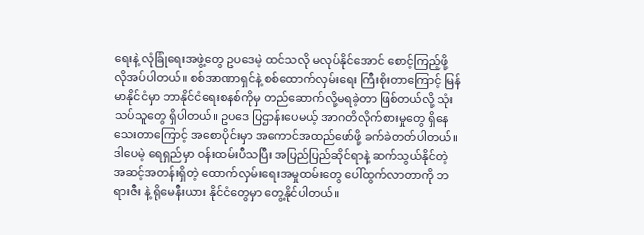ရေးနဲ့ လုံခြုံရေးအဖွဲ့တွေ ဥပဒေမဲ့ ထင်သလို မလုပ်နိုင်အောင် စောင့်ကြည့်ဖို့ လိုအပ်ပါတယ်။ စစ်အာဏာရှင်နဲ့ စစ်ထောက်လှမ်းရေး ကြီးစိုးတာကြောင့် မြန်မာနိုင်ငံမှာ ဘာနိုင်ငံရေးစနစ်ကိုမှ တည်ဆောက်လို့မရခဲ့တာ ဖြစ်တယ်လို့ သုံးသပ်သူတွေ ရှိပါတယ်။ ဥပဒေ ပြဌာန်းပေမယ့် အာဂတိလိုက်စားမှုတွေ ရှိနေသေးတာကြောင့် အစောပိုင်းမှာ အကောင်အထည်ဖော်ဖို့ ခက်ခဲတတ်ပါတယ်။ ဒါပေမဲ့ ရေရှည်မှာ ဝန်းထမ်းပီသပြီး အပြည်ပြည်ဆိုင်ရာနဲ့ ဆက်သွယ်နိုင်တဲ့ အဆင့်အတန်းရှိတဲ့ ထောက်လှမ်းရေးအမှုထမ်းတွေ ပေါ်ထွက်လာတာကို ဘရားဇီး နဲ့ ရိုမေနီးယား နိုင်ငံတွေမှာ တွေ့နိုင်ပါတယ်။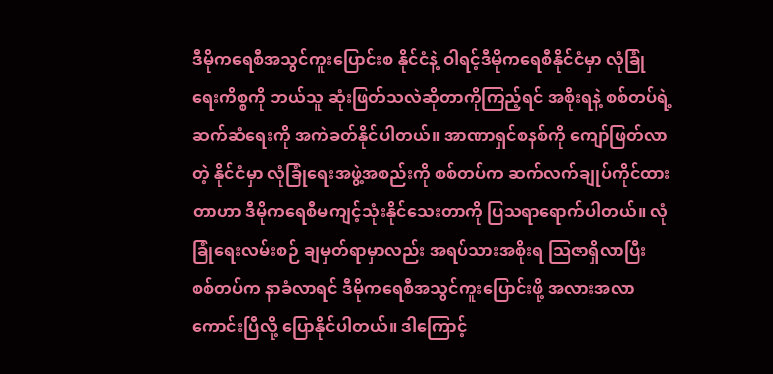ဒီမိုကရေစီအသွင်ကူးပြောင်းစ နိုင်ငံနဲ့ ဝါရင့်ဒီမိုကရေစီနိုင်ငံမှာ လုံခြုံရေးကိစ္စကို ဘယ်သူ ဆုံးဖြတ်သလဲဆိုတာကိုကြည့်ရင် အစိုးရနဲ့ စစ်တပ်ရဲ့ ဆက်ဆံရေးကို အကဲခတ်နိုင်ပါတယ်။ အာဏာရှင်စနစ်ကို ကျော်ဖြတ်လာတဲ့ နိုင်ငံမှာ လုံခြုံရေးအဖွဲ့အစည်းကို စစ်တပ်က ဆက်လက်ချုပ်ကိုင်ထားတာဟာ ဒီမိုကရေစီမကျင့်သုံးနိုင်သေးတာကို ပြသရာရောက်ပါတယ်။ လုံခြုံရေးလမ်းစဉ် ချမှတ်ရာမှာလည်း အရပ်သားအစိုးရ သြဇာရှိလာပြီး စစ်တပ်က နာခံလာရင် ဒီမိုကရေစီအသွင်ကူးပြောင်းဖို့ အလားအလာကောင်းပြီလို့ ပြောနိုင်ပါတယ်။ ဒါကြောင့်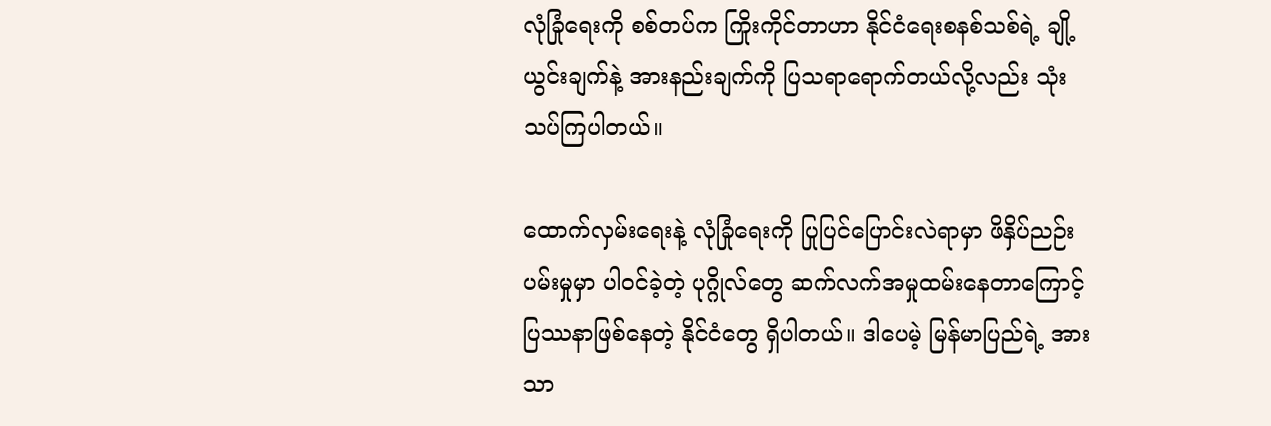လုံခြုံရေးကို စစ်တပ်က ကြိုးကိုင်တာဟာ နိုင်ငံရေးစနစ်သစ်ရဲ့ ချို့ယွင်းချက်နဲ့ အားနည်းချက်ကို ပြသရာရောက်တယ်လို့လည်း သုံးသပ်ကြပါတယ်။

ထောက်လှမ်းရေးနဲ့ လုံခြုံရေးကို ပြုပြင်ပြောင်းလဲရာမှာ ဖိနှိပ်ညဉ်းပမ်းမှုမှာ ပါဝင်ခဲ့တဲ့ ပုဂ္ဂိုလ်တွေ ဆက်လက်အမှုထမ်းနေတာကြောင့် ပြဿနာဖြစ်နေတဲ့ နိုင်ငံတွေ ရှိပါတယ်။ ဒါပေမဲ့ မြန်မာပြည်ရဲ့ အားသာ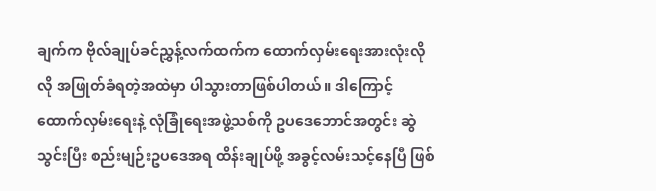ချက်က ဗိုလ်ချုပ်ခင်ညွှန့်လက်ထက်က ထောက်လှမ်းရေးအားလုံးလိုလို အဖြုတ်ခံရတဲ့အထဲမှာ ပါသွားတာဖြစ်ပါတယ်။ ဒါကြောင့် ထောက်လှမ်းရေးနဲ့ လုံခြုံရေးအဖွဲ့သစ်ကို ဥပဒေဘောင်အတွင်း ဆွဲသွင်းပြီး စည်းမျဉ်းဥပဒေအရ ထိန်းချုပ်ဖို့ အခွင့်လမ်းသင့်နေပြီ ဖြစ်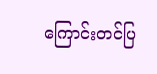ကြောင်းတင်ပြ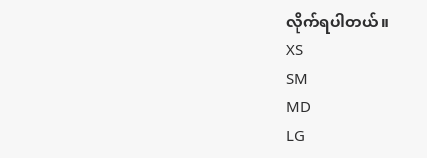လိုက်ရပါတယ်။
XS
SM
MD
LG